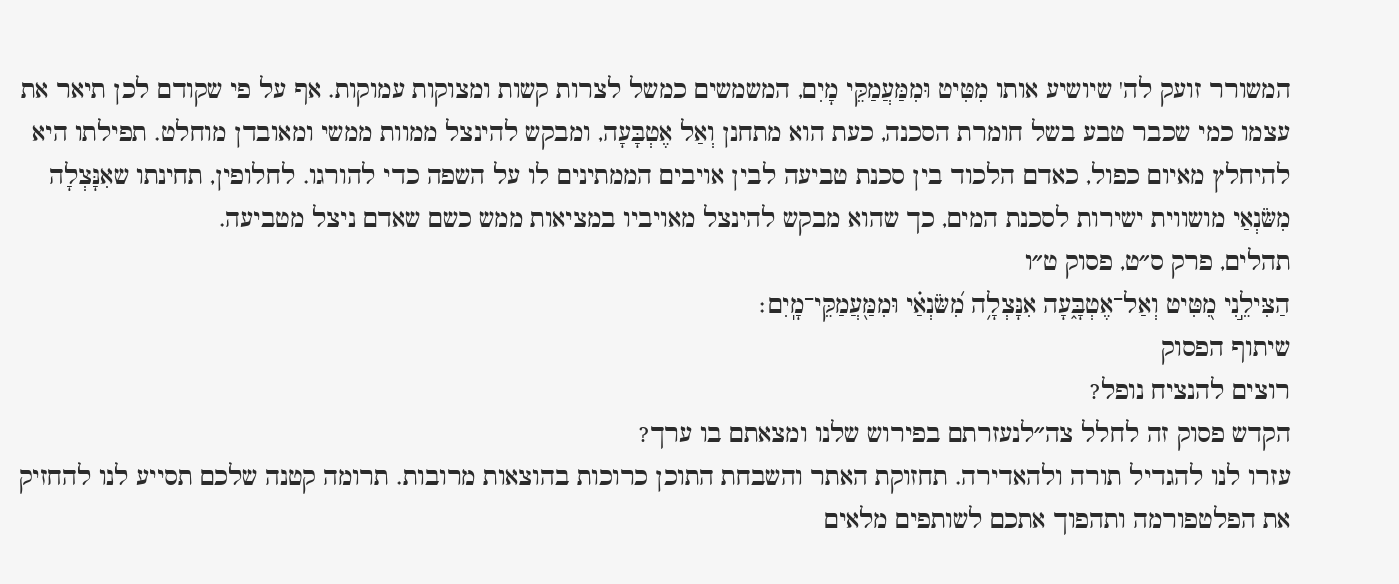המשורר זועק לה' שיושיע אותו מִטִּיט וּמִמַּעֲמַקֵּי מָיִם, המשמשים כמשל לצרות קשות ומצוקות עמוקות. אף על פי שקודם לכן תיאר את עצמו כמי שכבר טבע בשל חומרת הסכנה, כעת הוא מתחנן וְאַל אֶטְבָּעָה, ומבקש להינצל ממוות ממשי ומאובדן מוחלט. תפילתו היא להיחלץ מאיום כפול, כאדם הלכוד בין סכנת טביעה לבין אויבים הממתינים לו על השפה כדי להורגו. לחלופין, תחינתו שאִנָּצְלָה מִשֹּׂנְאַי מושווית ישירות לסכנת המים, כך שהוא מבקש להינצל מאויביו במציאות ממש כשם שאדם ניצל מטביעה.
תהלים, פרק ס״ט, פסוק ט״ו
הַצִּילֵ֣נִי מִ֭טִּיט וְאַל־אֶטְבָּ֑עָה אִנָּצְלָ֥ה מִ֝שֹּׂנְאַ֗י וּמִמַּ֖עֲמַקֵּי־מָֽיִם׃
שיתוף הפסוק
רוצים להנציח נופל?
הקדש פסוק זה לחלל צה״לנעזרתם בפירוש שלנו ומצאתם בו ערך?
עזרו לנו להגדיל תורה ולהאדירה. תחזוקת האתר והשבחת התוכן כרוכות בהוצאות מרובות. תרומה קטנה שלכם תסייע לנו להחזיק את הפלטפורמה ותהפוך אתכם לשותפים מלאים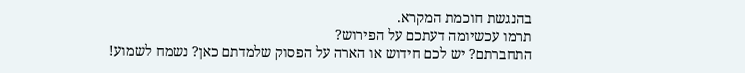בהנגשת חוכמת המקרא.
תרמו עכשיומה דעתכם על הפירוש?
התחברתם? יש לכם חידוש או הארה על הפסוק שלמדתם כאן? נשמח לשמוע!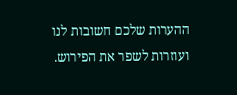ההערות שלכם חשובות לנו ועוזרות לשפר את הפירוש.